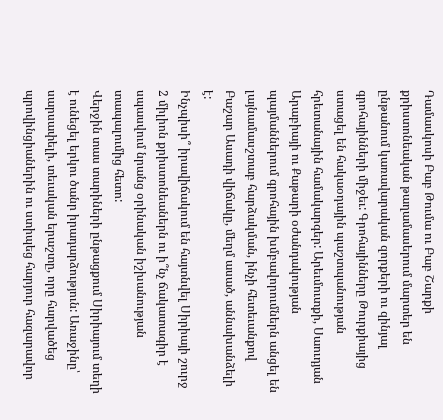Դամասկոսի Բաբ Թումա ու Բաբ Շարքի քրիստոնեական թաղամասերում մարտեր են ընթանում կառավարական զորքերի ու զինյալ գրոհայինների միջեւ: Գրոհայինները Թուրքիայից ստացել են հակաօդային պաշտպանության հրետանային համակարգեր: Արեւմուտքի, Սաուդյան Արաբիայի ու Քաթարի օժանդակության պայմաններում գրոհային խմբավորումներն անցել են լայնամասշտաբ հարձակման, ինչի հետեւանքով Բաշար Ասադի վիճակը, մեղմ ասած, աննախանձելի է:
Ինչպիսի՞ իրավիճակում են հայտնվել Սիրիայի շուրջ 2 միլիոն քրիստոնեաներն ու ի՞նչ ճակատագիր է սպասվում նրանց օրինական իշխանության տապալումից հետո:
Վերջին տաս տարիների ընթացքում Սիրիայում տեղի է ունեցել երկու ծանր իրադարձություն: Առաջինը՝ սարսափելի, տեւական երաշտը, որը հարվածեց պրովինցիաներին ու ստիպեց հարյուր հազարավոր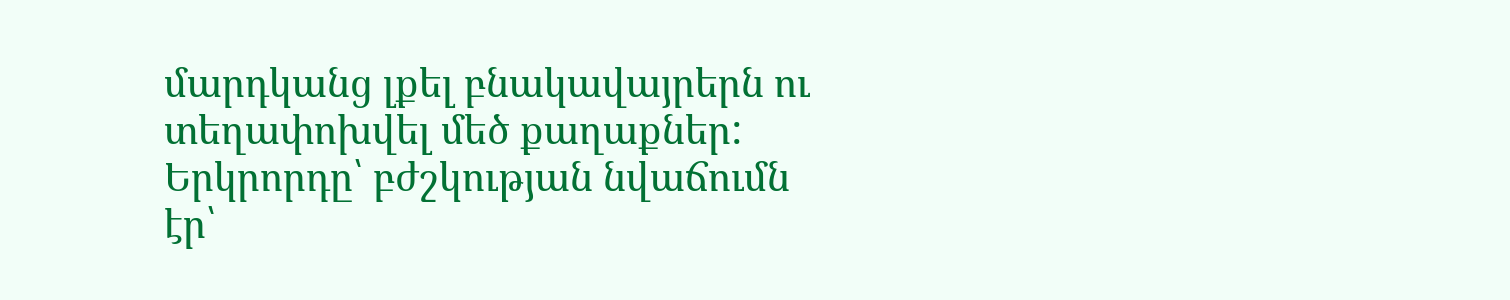մարդկանց լքել բնակավայրերն ու տեղափոխվել մեծ քաղաքներ: Երկրորդը՝ բժշկության նվաճումն էր՝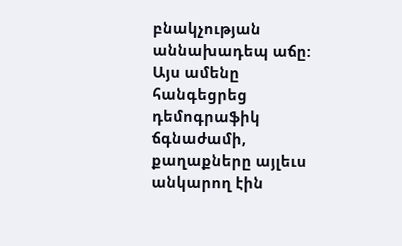բնակչության աննախադեպ աճը:
Այս ամենը հանգեցրեց դեմոգրաֆիկ ճգնաժամի, քաղաքները այլեւս անկարող էին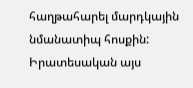հաղթահարել մարդկային նմանատիպ հոսքին:
Իրատեսական այս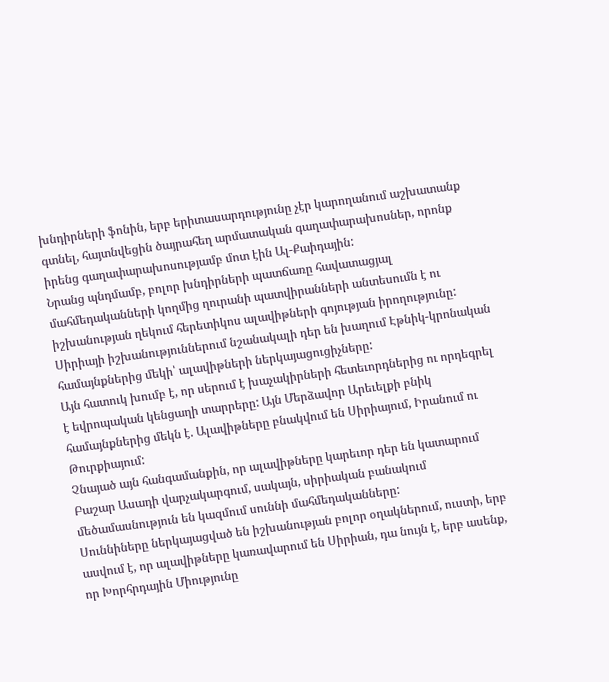խնդիրների ֆոնին, երբ երիտասարդությունը չէր կարողանում աշխատանք գտնել, հայտնվեցին ծայրահեղ արմատական գաղափարախոսներ, որոնք իրենց գաղափարախոսությամբ մոտ էին Ալ-Քաիդային:
Նրանց պնդմամբ, բոլոր խնդիրների պատճառը հավատացյալ մահմեդականների կողմից ղուրանի պատվիրանների անտեսումն է ու իշխանության ղեկում հերետիկոս ալավիթների գոյության իրողությունը:
Սիրիայի իշխանություններում նշանակալի դեր են խաղում Էթնիկ-կրոնական համայնքներից մեկի՝ ալավիթների ներկայացուցիչները:
Այն հատուկ խումբ է, որ սերում է խաչակիրների հետեւորդներից ու որդեգրել է եվրոպական կենցաղի տարրերը: Այն Մերձավոր Արեւելքի բնիկ համայնքներից մեկն է. Ալավիթները բնակվում են Սիրիայում, Իրանում ու Թուրքիայում:
Չնայած այն հանգամանքին, որ ալավիթները կարեւոր դեր են կատարում Բաշար Ասադի վարչակարգում, սակայն, սիրիական բանակում մեծամասնություն են կազմում սուննի մահմեդականները:
Սուննիները ներկայացված են իշխանության բոլոր օղակներում, ուստի, երբ ասվում է, որ ալավիթները կառավարում են Սիրիան, դա նույն է, երբ ասենք, որ Խորհրդային Միությունը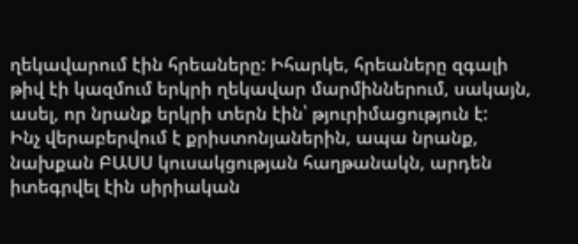ղեկավարում էին հրեաները: Իհարկե, հրեաները զգալի թիվ էի կազմում երկրի ղեկավար մարմիններում, սակայն, ասել, որ նրանք երկրի տերն էին՝ թյուրիմացություն է:
Ինչ վերաբերվում է քրիստոնյաներին, ապա նրանք, նախքան ԲԱՍՍ կուսակցության հաղթանակն, արդեն իտեգրվել էին սիրիական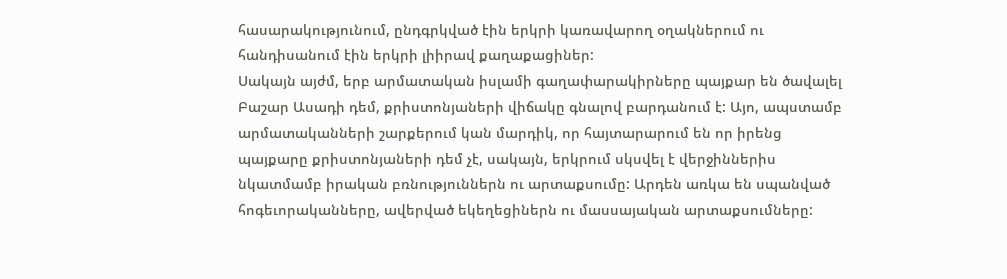հասարակությունում, ընդգրկված էին երկրի կառավարող օղակներում ու հանդիսանում էին երկրի լիիրավ քաղաքացիներ:
Սակայն այժմ, երբ արմատական իսլամի գաղափարակիրները պայքար են ծավալել Բաշար Ասադի դեմ, քրիստոնյաների վիճակը գնալով բարդանում է: Այո, ապստամբ արմատականների շարքերում կան մարդիկ, որ հայտարարում են որ իրենց պայքարը քրիստոնյաների դեմ չէ, սակայն, երկրում սկսվել է վերջիններիս նկատմամբ իրական բռնություններն ու արտաքսումը: Արդեն առկա են սպանված հոգեւորականները, ավերված եկեղեցիներն ու մասսայական արտաքսումները: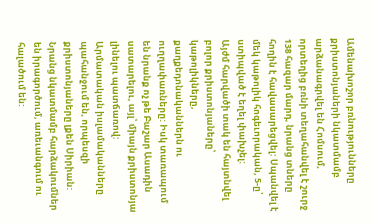Ամենախոշոր բռնությունները քրիստոնյաների նկատմամբ արձանագրվել են Հոմսում, որտեղից բռնի տեղահանվել է շուրջ 138 հազար մարդ, նրանց տները հողին է հավասարեցվել: Սպանվել է մեկ կաթոլիկ հոգեւորական, 5-ը՝ ստիպված է եղել փախչել:
Այժմ հարվածի տակ են հայտնվել բոլոր քրիստոնյաները՝ կաթոլիկները, քաղքեդոնականներն ու ուղղափառները: Իսկ տառապում են նրանք ոչ թե Բաշար Ասադին սատարելու, այլ՝ միայն քրիստոնյա լինելու պատճառով:
Արմատական իսլամականները պահանջում են, որպեսզի քրիստոնյաները լքեն Սիրիան: Նրանց նկատմամբ հարձակումներ են իրագործում, առեւանգում ու հալածում են: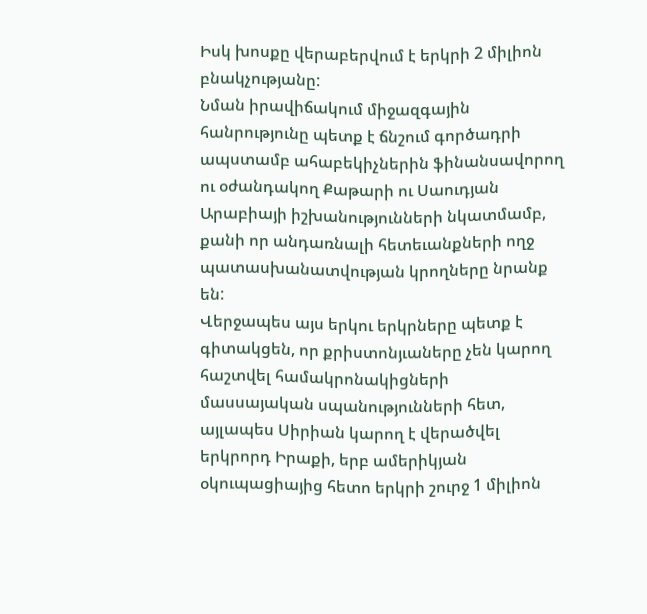Իսկ խոսքը վերաբերվում է երկրի 2 միլիոն բնակչությանը:
Նման իրավիճակում միջազգային հանրությունը պետք է ճնշում գործադրի ապստամբ ահաբեկիչներին ֆինանսավորող ու օժանդակող Քաթարի ու Սաուդյան Արաբիայի իշխանությունների նկատմամբ, քանի որ անդառնալի հետեւանքների ողջ պատասխանատվության կրողները նրանք են:
Վերջապես այս երկու երկրները պետք է գիտակցեն, որ քրիստոնյւաները չեն կարող հաշտվել համակրոնակիցների մասսայական սպանությունների հետ, այլապես Սիրիան կարող է վերածվել երկրորդ Իրաքի, երբ ամերիկյան օկուպացիայից հետո երկրի շուրջ 1 միլիոն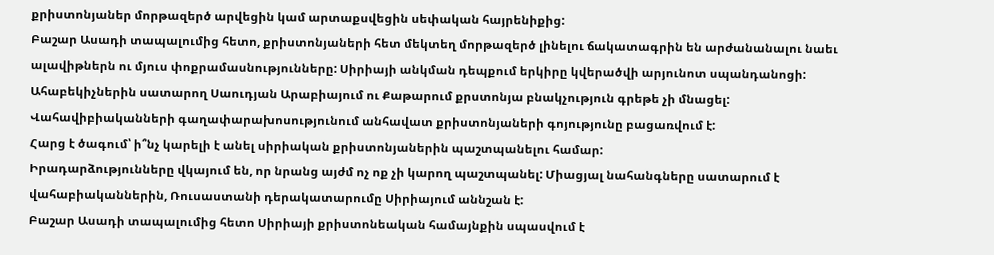քրիստոնյաներ մորթազերծ արվեցին կամ արտաքսվեցին սեփական հայրենիքից:
Բաշար Ասադի տապալումից հետո, քրիստոնյաների հետ մեկտեղ մորթազերծ լինելու ճակատագրին են արժանանալու նաեւ ալավիթներն ու մյուս փոքրամասնությունները: Սիրիայի անկման դեպքում երկիրը կվերածվի արյունոտ սպանդանոցի:
Ահաբեկիչներին սատարող Սաուդյան Արաբիայում ու Քաթարում քրստոնյա բնակչություն գրեթե չի մնացել: Վահավիբիականների գաղափարախոսությունում անհավատ քրիստոնյաների գոյությունը բացառվում է:
Հարց է ծագում՝ ի՞նչ կարելի է անել սիրիական քրիստոնյաներին պաշտպանելու համար:
Իրադարձությունները վկայում են, որ նրանց այժմ ոչ ոք չի կարող պաշտպանել: Միացյալ նահանգները սատարում է վահաբիականներին, Ռուսաստանի դերակատարումը Սիրիայում աննշան է:
Բաշար Ասադի տապալումից հետո Սիրիայի քրիստոնեական համայնքին սպասվում է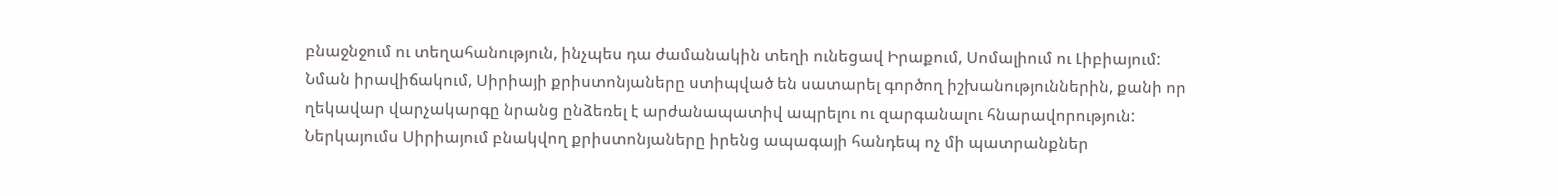բնաջնջում ու տեղահանություն, ինչպես դա ժամանակին տեղի ունեցավ Իրաքում, Սոմալիում ու Լիբիայում:
Նման իրավիճակում, Սիրիայի քրիստոնյաները ստիպված են սատարել գործող իշխանություններին, քանի որ ղեկավար վարչակարգը նրանց ընձեռել է արժանապատիվ ապրելու ու զարգանալու հնարավորություն:
Ներկայումս Սիրիայում բնակվող քրիստոնյաները իրենց ապագայի հանդեպ ոչ մի պատրանքներ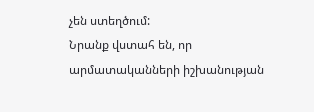չեն ստեղծում:
Նրանք վստահ են, որ արմատականների իշխանության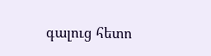գալուց հետո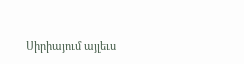Սիրիայում այլեւս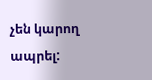չեն կարող ապրել: